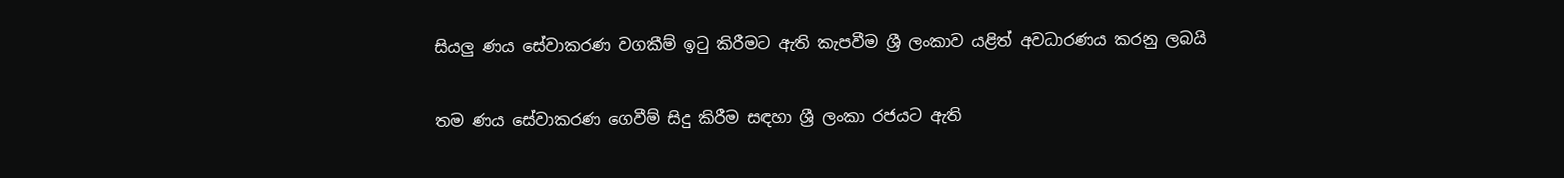සියලු ණය සේවාකරණ වගකීම් ඉටු කිරීමට ඇති කැපවීම ශ්‍රී ලංකාව යළිත් අවධාරණය කරනු ලබයි

තම ණය සේවාකරණ ගෙවීම් සිදු කිරීම සඳහා ශ්‍රී ලංකා රජයට ඇති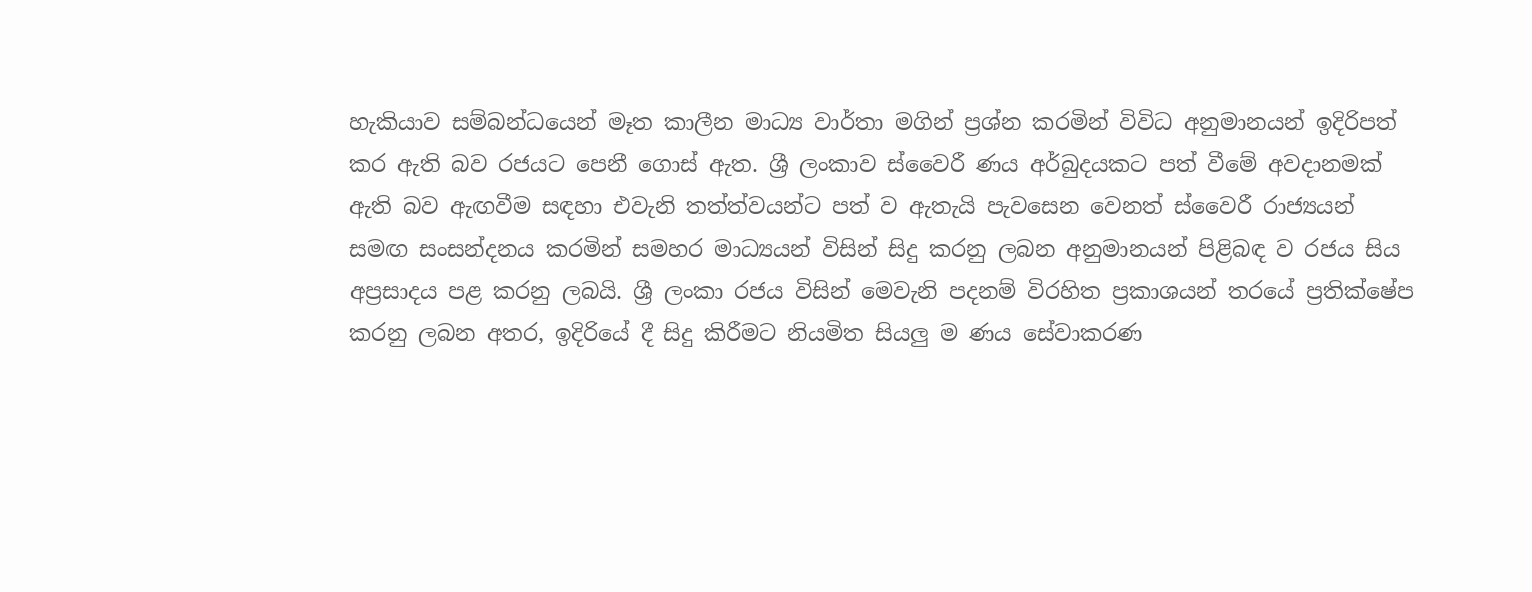හැකියාව සම්බන්ධයෙන් මෑත කාලීන මාධ්‍ය වාර්තා මගින් ප්‍රශ්න කරමින් විවිධ අනුමානයන් ඉදිරිපත් කර ඇති බව රජයට පෙනී ගොස් ඇත. ශ්‍රී ලංකාව ස්වෛරී ණය අර්බුදයකට පත් වීමේ අවදානමක් ඇති බව ඇඟවීම සඳහා එවැනි තත්ත්වයන්ට පත් ව ඇතැයි පැවසෙන වෙනත් ස්වෛරී රාජ්‍යයන් සමඟ සංසන්දනය කරමින් සමහර මාධ්‍යයන් විසින් සිදු කරනු ලබන අනුමානයන් පිළිබඳ ව රජය සිය අප්‍රසාදය පළ කරනු ලබයි. ශ්‍රී ලංකා රජය විසින් මෙවැනි පදනම් විරහිත ප්‍රකාශයන් තරයේ ප්‍රතික්ෂේප කරනු ලබන අතර, ඉදිරියේ දී සිදු කිරීමට නියමිත සියලු ම ණය සේවාකරණ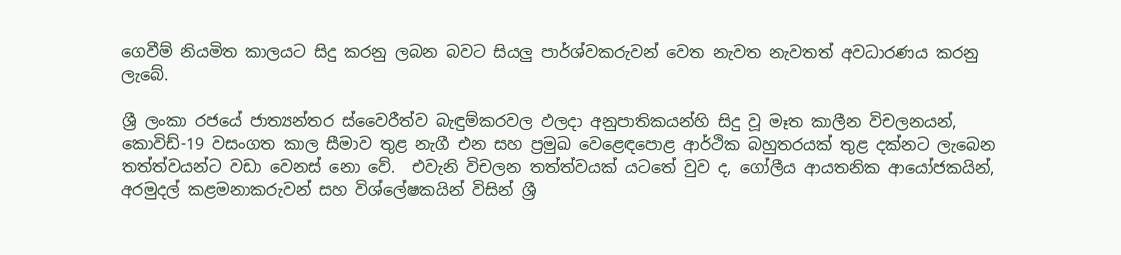ගෙවීම් නියමිත කාලයට සිදු කරනු ලබන බවට සියලු පාර්ශ්වකරුවන් වෙත නැවත නැවතත් අවධාරණය කරනු ලැබේ.

ශ්‍රී ලංකා රජයේ ජාත්‍යන්තර ස්වෛරීත්ව බැඳුම්කරවල ඵලදා අනුපාතිකයන්හි සිදු වූ මෑත කාලීන විචලනයන්, කොවිඩ්-19 වසංගත කාල සීමාව තුළ නැගී එන සහ ප්‍රමුඛ වෙළෙඳපොළ ආර්ථික බහුතරයක් තුළ දක්නට ලැබෙන තත්ත්වයන්ට වඩා වෙනස් නො වේ.  එවැනි විචලන තත්ත්වයක් යටතේ වුව ද, ගෝලීය ආයතනික ආයෝජකයින්, අරමුදල් කළමනාකරුවන් සහ විශ්ලේෂකයින් විසින් ශ්‍රී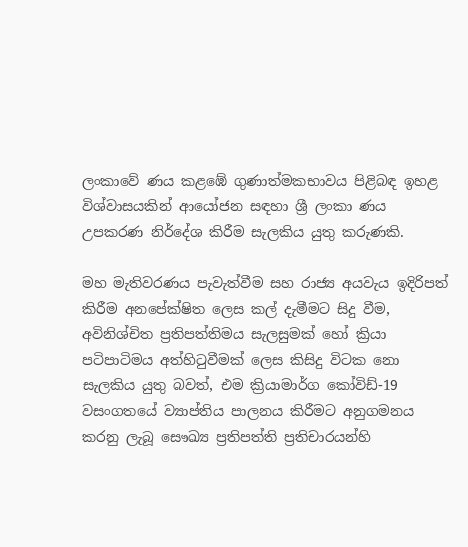ලංකාවේ ණය කළඹේ ගුණාත්මකභාවය පිළිබඳ ඉහළ විශ්වාසයකින් ආයෝජන සඳහා ශ්‍රී ලංකා ණය උපකරණ නිර්දේශ කිරීම සැලකිය යුතු කරුණකි.

මහ මැතිවරණය පැවැත්වීම සහ රාජ්‍ය අයවැය ඉදිරිපත් කිරීම අනපේක්ෂිත ලෙස කල් දැමීමට සිදු වීම, අවිනිශ්චිත ප්‍රතිපත්තිමය සැලසුමක් හෝ ක්‍රියා පටිපාටිමය අත්හිටුවීමක් ලෙස කිසිදු විටක නො සැලකිය යුතු බවත්, එම ක්‍රියාමාර්ග කෝවිඩ්-19 වසංගතයේ ව්‍යාප්තිය පාලනය කිරීමට අනුගමනය කරනු ලැබූ සෞඛ්‍ය ප්‍රතිපත්ති ප්‍රතිචාරයන්හි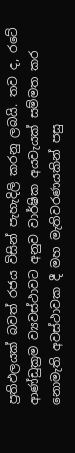ප්‍රතිඵලයක් බවත් රජය විසින් පැහැදිලි කරනු ලබයි. තව ද, රටේ ආණ්ඩුක්‍රම ව්‍යවස්ථාවට අනුව වාර්ෂික අයවැයක් සම්මත කර නොමැති අවස්ථාවක දී මහ මැතිවරණයකින් පසු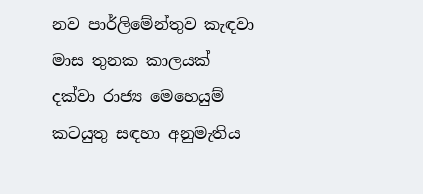නව පාර්ලිමේන්තුව කැඳවා මාස තුනක කාලයක් දක්වා රාජ්‍ය මෙහෙයුම් කටයුතු සඳහා අනුමැතිය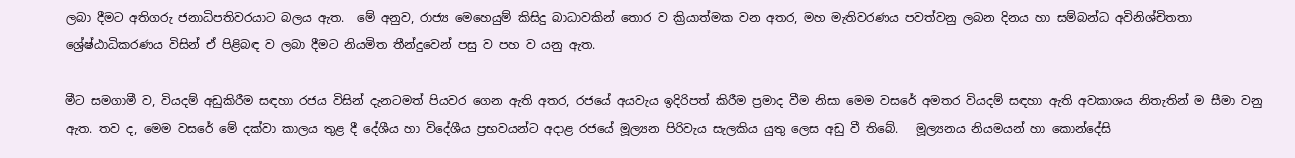ලබා දීමට අතිගරු ජනාධිපතිවරයාට බලය ඇත.  මේ අනුව, රාජ්‍ය මෙහෙයුම් කිසිදු බාධාවකින් තොර ව ක්‍රියාත්මක වන අතර, මහ මැතිවරණය පවත්වනු ලබන දිනය හා සම්බන්ධ අවිනිශ්චිතතා ශ්‍රේෂ්ඨාධිකරණය විසින් ඒ පිළිබඳ ව ලබා දීමට නියමිත තීන්දුවෙන් පසු ව පහ ව යනු ඇත.

මීට සමගාමී ව, වියදම් අඩුකිරීම සඳහා රජය විසින් දැනටමත් පියවර ගෙන ඇති අතර, රජයේ අයවැය ඉදිරිපත් කිරීම ප්‍රමාද වීම නිසා මෙම වසරේ අමතර වියදම් සඳහා ඇති අවකාශය නිතැතින් ම සීමා වනු ඇත. තව ද, මෙම වසරේ මේ දක්වා කාලය තුළ දී දේශීය හා විදේශීය ප්‍රභවයන්ට අදාළ රජයේ මූල්‍යන පිරිවැය සැලකිය යුතු ලෙස අඩු වී තිබේ.   මූල්‍යනය නියමයන් හා කොන්දේසි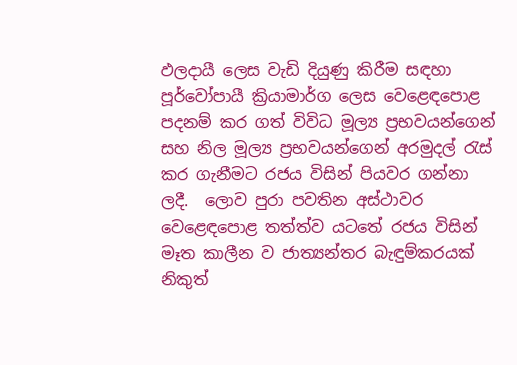ඵලදායී ලෙස වැඩි දියුණු කිරීම සඳහා පූර්වෝපායී ක්‍රියාමාර්ග ලෙස වෙළෙඳපොළ පදනම් කර ගත් විවිධ මූල්‍ය ප්‍රභවයන්ගෙන් සහ නිල මූල්‍ය ප්‍රභවයන්ගෙන් අරමුදල් රැස් කර ගැනීමට රජය විසින් පියවර ගන්නා ලදී.  ලොව පුරා පවතින අස්ථාවර වෙළෙඳපොළ තත්ත්ව යටතේ රජය විසින් මෑත කාලීන ව ජාත්‍යන්තර බැඳුම්කරයක් නිකුත්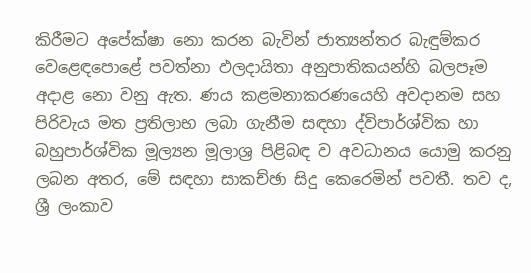කිරීමට අපේක්ෂා නො කරන බැවින් ජාත්‍යන්තර බැඳුම්කර වෙළෙඳපොළේ පවත්නා ඵලදායිතා අනුපාතිකයන්හි බලපෑම අදාළ නො වනු ඇත. ණය කළමනාකරණයෙහි අවදානම සහ පිරිවැය මත ප්‍රතිලාභ ලබා ගැනීම සඳහා ද්විපාර්ශ්වික හා බහුපාර්ශ්වික මූල්‍යන මූලාශ්‍ර පිළිබඳ ව අවධානය යොමු කරනු ලබන අතර, මේ සඳහා සාකච්ඡා සිදු කෙරෙමින් පවතී. තව ද, ශ්‍රී ලංකාව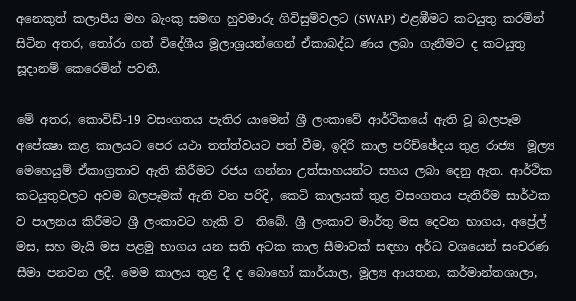අනෙකුත් කලාපීය මහ බැංකු සමඟ හුවමාරු ගිවිසුම්වලට (SWAP) එළඹීමට කටයුතු කරමින්  සිටින අතර, තෝරා ගත් විදේශීය මූලාශ්‍රයන්ගෙන් ඒකාබද්ධ ණය ලබා ගැනීමට ද කටයුතු සූදානම් ‌කෙරෙමින් පවතී.

මේ අතර, කොවිඩ්-19 වසංගතය පැතිර යාමෙන් ශ්‍රී ලංකාවේ ආර්ථිකයේ ඇති වූ බලපෑම අපේක්‍ෂා කළ කාලයට පෙර යථා තත්ත්වයට පත් වීම, ඉදිරි කාල පරිච්ඡේදය තුළ රාජ්‍ය  මූල්‍ය මෙහෙයුම් ඒකාග්‍රතාව ඇති කිරීමට රජය ගන්නා උත්සාහයන්ට සහය ලබා දෙනු ඇත. ආර්ථික කටයුතුවලට අවම බලපෑමක් ඇති වන පරිදි, කෙටි කාලයක් තුළ වසංගතය පැතිරීම සාර්ථක ව පාලනය කිරීමට ශ්‍රී ලංකාවට හැකි ව  තිබේ. ශ්‍රී ලංකාව මාර්තු මස දෙවන භාගය, අප්‍රේල් මස, සහ මැයි මස පළමු භාගය යන සති අටක කාල සීමාවක් සඳහා අර්ධ වශයෙන් සංචරණ සීමා පනවන ලදී. මෙම කාලය තුළ දී ද බොහෝ කාර්යාල, මූල්‍ය ආයතන, කර්මාන්තශාලා,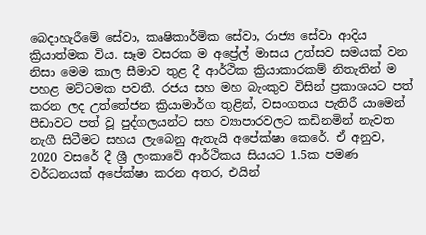බෙදාහැරීමේ සේවා, කෘෂිකාර්මික සේවා, රාජ්‍ය සේවා ආදිය ක්‍රියාත්මක විය. සෑම වසරක ම අප්‍රේල් මාසය උත්සව සමයක් වන නිසා මෙම කාල සීමාව තුළ දී ආර්ථික ක්‍රියාකාරකම් නිතැතින් ම පහළ මට්ටමක පවතී. රජය සහ මහ බැංකුව විසින් ප්‍රකාශයට පත් කරන ලද උත්තේජන ක්‍රියාමාර්ග තුළින්, වසංගතය පැතිරී යාමෙන් පීඩාවට පත් වූ පුද්ගලයන්ට සහ ව්‍යාපාරවලට කඩිනමින් නැවත නැගී සිටීමට සහය ලැබෙනු ඇතැයි අපේක්ෂා කෙරේ. ඒ අනුව, 2020 වසරේ දී ශ්‍රී ලංකාවේ ආර්ථිකය සියයට 1.5ක පමණ වර්ධනයක් අපේක්ෂා කරන අතර, එයින්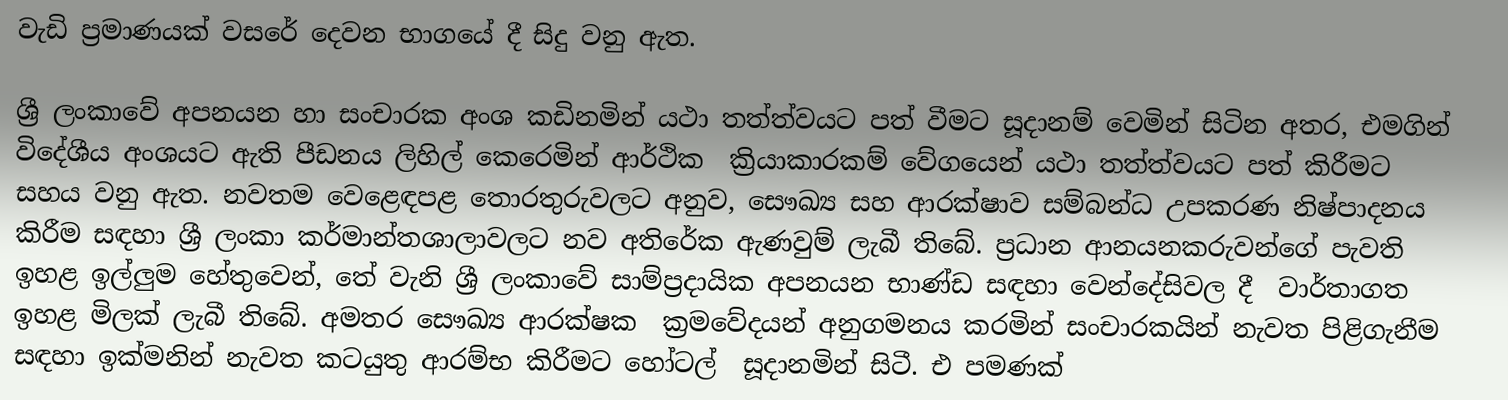වැඩි ප්‍රමාණයක් වසරේ දෙවන භාගයේ දී සිදු වනු ඇත.

ශ්‍රී ලංකාවේ අපනයන හා සංචාරක අංශ කඩිනමින් යථා තත්ත්වයට පත් වීමට සූදානම් වෙමින් සිටින අතර, එමගින් විදේශීය අංශයට ඇති පීඩනය ලිහිල් ‌කෙරෙමින් ආර්ථික  ක්‍රියාකාරකම් වේගයෙන් යථා තත්ත්වයට පත් කිරීමට සහය වනු ඇත. නවතම වෙළෙඳපළ තොරතුරුවලට අනුව, සෞඛ්‍ය සහ ආරක්ෂාව සම්බන්ධ උපකරණ නිෂ්පාදනය කිරීම සඳහා ශ්‍රී ලංකා කර්මාන්තශාලාවලට නව අතිරේක ඇණවුම් ලැබී තිබේ. ප්‍රධාන ආනයනකරුවන්ගේ පැවති ඉහළ ඉල්ලුම හේතුවෙන්, තේ වැනි ශ්‍රී ලංකාවේ සාම්ප්‍රදායික අපනයන භාණ්ඩ සඳහා වෙන්දේසිවල දී  වාර්තාගත ඉහළ මිලක් ලැබී තිබේ. අමතර සෞඛ්‍ය ආරක්ෂක  ක්‍රමවේදයන් අනුගමනය කරමින් සංචාරකයින් නැවත පිළිගැනීම සඳහා ඉක්මනින් නැවත කටයුතු ආරම්භ කිරීමට හෝටල්  සූදානමින් සිටී. එ පමණක්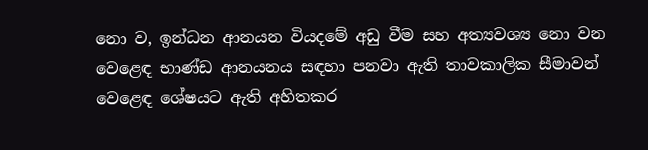නො ව, ඉන්ධන ආනයන වියදමේ අඩු වීම සහ අත්‍යවශ්‍ය නො වන වෙළෙඳ භාණ්ඩ ආනයනය සඳහා පනවා ඇති තාවකාලික සීමාවන් වෙළෙඳ ශේෂයට ඇති අහිතකර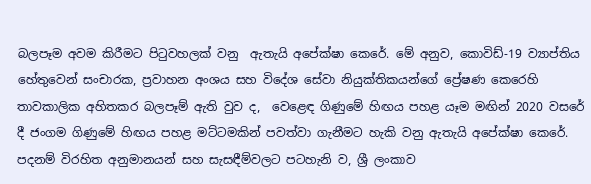බලපෑම අවම කිරීමට පිටුවහලක් වනු  ඇතැයි අපේක්ෂා කෙරේ. මේ අනුව, කොවිඩ්-19 ව්‍යාප්තිය හේතුවෙන් සංචාරක, ප්‍රවාහන අංශය සහ විදේශ සේවා නියුක්තිකයන්ගේ ප්‍රේෂණ කෙරෙහි තාවකාලික අහිතකර බලපෑම් ඇති වුව ද,  වෙළෙඳ ගිණුමේ හිඟය පහළ යෑම මඟින් 2020 වසරේ දී ජංගම ගිණුමේ හිඟය පහළ මට්ටමකින් පවත්වා ගැනීමට හැකි වනු ඇතැයි අපේක්ෂා කෙරේ. පදනම් විරහිත අනුමානයන් සහ සැසඳීම්වලට පටහැනි ව, ශ්‍රී ලංකාව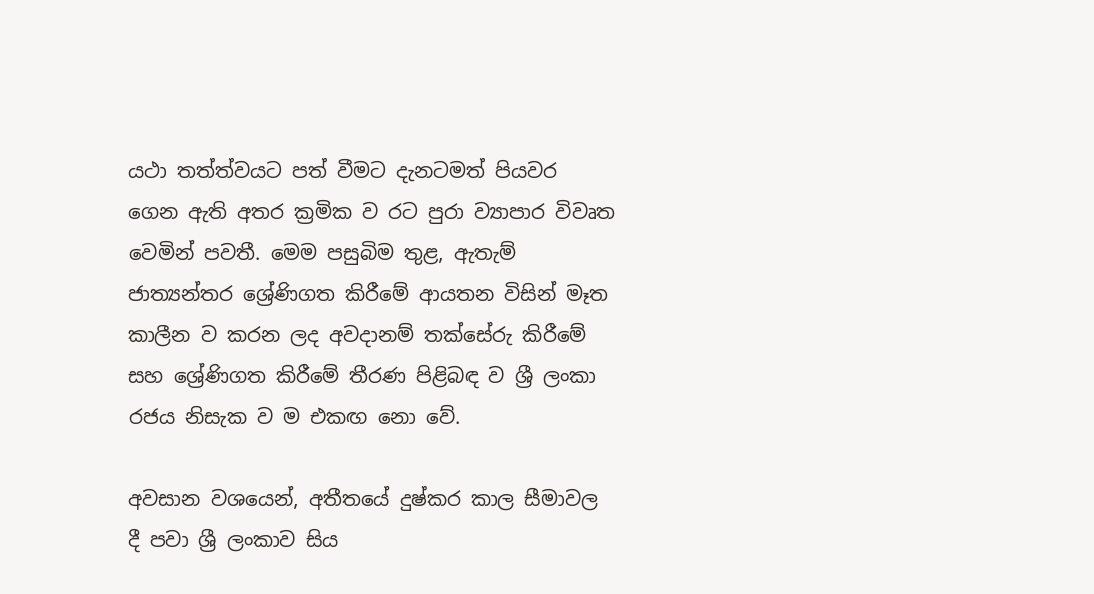යථා තත්ත්වයට පත් වීමට දැනටමත් පියවර ගෙන ඇති අතර ක්‍රමික ව රට පුරා ව්‍යාපාර විවෘත වෙමින් පවතී. මෙම පසුබිම තුළ, ඇතැම් ජාත්‍යන්තර ශ්‍රේණිගත කිරීමේ ආයතන විසින් මෑත කාලීන ව කරන ලද අවදානම් තක්සේරු කිරීමේ සහ ශ්‍රේණිගත කිරීමේ තීරණ පිළිබඳ ව ශ්‍රී ලංකා රජය නිසැක ව ම එකඟ නො වේ.

අවසාන වශයෙන්, අතීතයේ දුෂ්කර කාල සීමාවල දී පවා ශ්‍රී ලංකාව සිය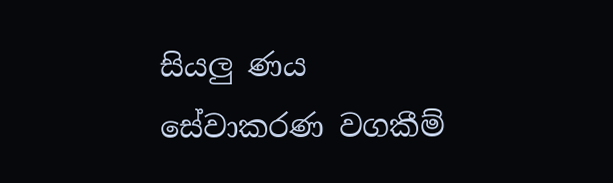සියලු ණය සේවාකරණ වගකීම්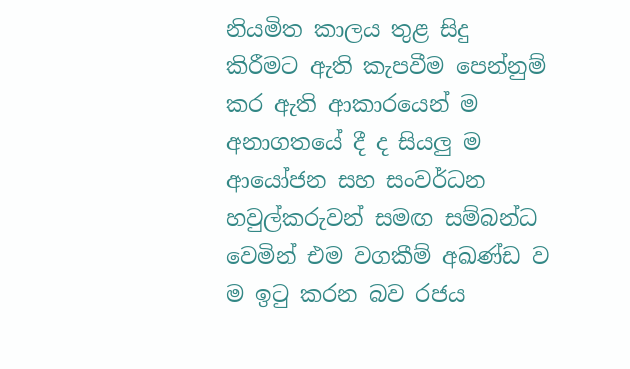නියමිත කාලය තුළ සිදු කිරීමට ඇති කැපවීම පෙන්නුම් කර ඇති ආකාරයෙන් ම අනාගතයේ දී ද සියලු ම ආයෝජන සහ සංවර්ධන හවුල්කරුවන් සමඟ සම්බන්ධ වෙමින් එම වගකීම් අඛණ්ඩ ව ම ඉටු කරන බව රජය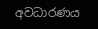අවධාරණය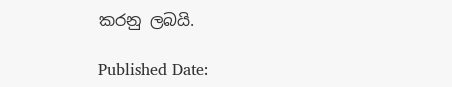කරනු ලබයි‍.

Published Date: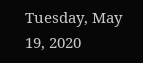Tuesday, May 19, 2020